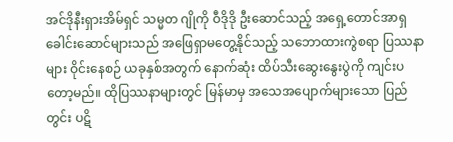အင်ဒိုနီးရှားအိမ်ရှင် သမ္မတ ဂျိုကို ဝီဒိုဒို ဦးဆောင်သည့် အရှေ့တောင်အာရှ ခေါင်းဆောင်များသည် အဖြေရှာမတွေ့နိုင်သည့် သဘောထားကွဲစရာ ပြဿနာများ ဝိုင်းနေစဉ် ယခုနှစ်အတွက် နောက်ဆုံး ထိပ်သီးဆွေးနွေးပွဲကို ကျင်းပတော့မည်။ ထိုပြဿနာများတွင် မြန်မာမှ အသေအပျောက်များသော ပြည်တွင်း ပဋိ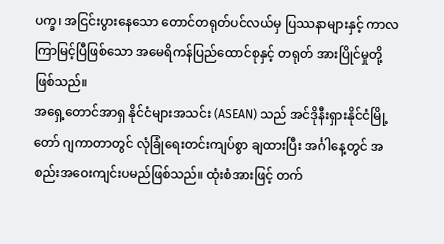ပက္ခ၊ အငြင်းပွားနေသော တောင်တရုတ်ပင်လယ်မှ ပြဿနာများနှင့် ကာလကြာမြင့်ပြီဖြစ်သော အမေရိကန်ပြည်ထောင်စုနှင့် တရုတ် အားပြိုင်မှုတို့ဖြစ်သည်။
အရှေ့တောင်အာရှ နိုင်ငံများအသင်း (ASEAN) သည် အင်ဒိုနီးရှားနိုင်ငံမြို့တော် ဂျကာတာတွင် လုံခြုံရေးတင်းကျပ်စွာ ချထားပြီး အင်္ဂါနေ့တွင် အစည်းအဝေးကျင်းပမည်ဖြစ်သည်။ ထုံးစံအားဖြင့် တက်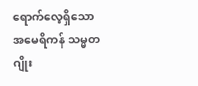ရောက်လေ့ရှိသော အမေရိကန် သမ္မတ ဂျိုး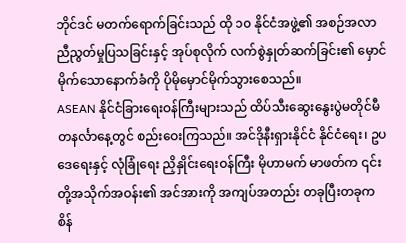ဘိုင်ဒင် မတက်ရောက်ခြင်းသည် ထို ၁၀ နိုင်ငံအဖွဲ့၏ အစဉ်အလာ ညီညွတ်မှုပြသခြင်းနှင့် အုပ်စုလိုက် လက်စွဲနှုတ်ဆက်ခြင်း၏ မှောင်မိုက်သောနောက်ခံကို ပိုမိုမှောင်မိုက်သွားစေသည်။
ASEAN နိုင်ငံခြားရေးဝန်ကြီးများသည် ထိပ်သီးဆွေးနွေးပွဲမတိုင်မီ တနင်္လာနေ့တွင် စည်းဝေးကြသည်။ အင်ဒိုနီးရှားနိုင်ငံ နိုင်ငံရေး၊ ဥပဒေရေးနှင့် လုံခြုံရေး ညှိနှိုင်းရေးဝန်ကြီး မိုဟာမက် မာဖတ်က ၎င်းတို့အသိုက်အဝန်း၏ အင်အားကို အကျပ်အတည်း တခုပြီးတခုက စိန်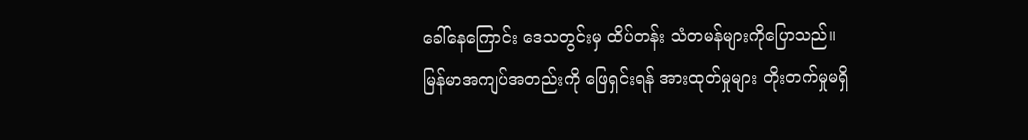ခေါ်နေကြောင်း ဒေသတွင်းမှ ထိပ်တန်း သံတမန်များကိုပြောသည်။
မြန်မာအကျပ်အတည်းကို ဖြေရှင်းရန် အားထုတ်မှုများ တိုးတက်မှုမရှိ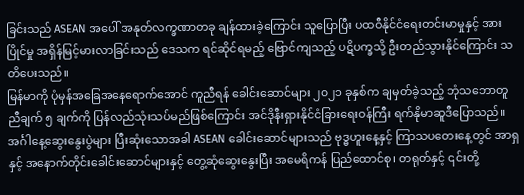ခြင်းသည် ASEAN အပေါ် အနုတ်လက္ခဏာတခု ချန်ထားခဲ့ကြောင်း သူပြောပြီး ပထဝီနိုင်ငံရေးတင်းမာမှုနှင့် အားပြိုင်မှု အရှိန်မြင့်မားလာခြင်းသည် ဒေသက ရင်ဆိုင်ရမည့် ဗြောင်ကျသည့် ပဋိပက္ခသို့ ဦးတည်သွားနိုင်ကြောင်း သတိပေးသည်။
မြန်မာကို ပုံမှန်အခြေအနေရောက်အောင် ကူညီရန် ခေါင်းဆောင်များ ၂၀၂၁ ခုနှစ်က ချမှတ်ခဲ့သည့် ဘုံသဘောတူညီချက် ၅ ချက်ကို ပြန်လည်သုံးသပ်မည်ဖြစ်ကြောင်း အင်ဒိုနီးရှားနိုင်ငံခြားရေးဝန်ကြီး ရက်နိုမာဆူဒီပြောသည်။
အင်္ဂါနေ့ဆွေးနွေးပွဲများ ပြီးဆုံးသောအခါ ASEAN ခေါင်းဆောင်များသည် ဗုဒ္ဓဟူးနေ့နှင့် ကြာသပတေးနေ့တွင် အာရှနှင့် အနောက်တိုင်းခေါင်းဆောင်များနှင့် တွေ့ဆုံဆွေးနွေးပြီး အမေရိကန် ပြည်ထောင်စု၊ တရုတ်နှင့် ၎င်းတို့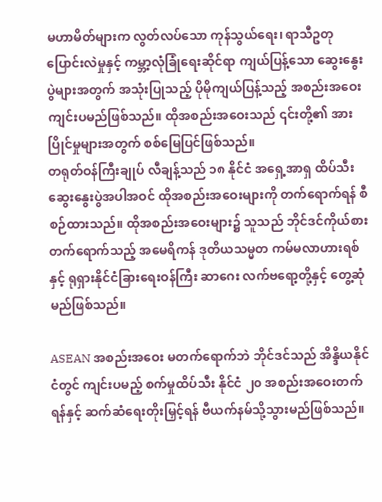မဟာမိတ်များက လွတ်လပ်သော ကုန်သွယ်ရေး၊ ရာသီဥတုပြောင်းလဲမှုနှင့် ကမ္ဘာ့လုံခြုံရေးဆိုင်ရာ ကျယ်ပြန့်သော ဆွေးနွေးပွဲများအတွက် အသုံးပြုသည့် ပိုမိုကျယ်ပြန့်သည့် အစည်းအဝေးကျင်းပမည်ဖြစ်သည်။ ထိုအစည်းအဝေးသည် ၎င်းတို့၏ အားပြိုင်မှုများအတွက် စစ်မြေပြင်ဖြစ်သည်။
တရုတ်ဝန်ကြီးချုပ် လီချန့်သည် ၁၈ နိုင်ငံ အရှေ့အာရှ ထိပ်သီးဆွေးနွေးပွဲအပါအဝင် ထိုအစည်းအဝေးများကို တက်ရောက်ရန် စီစဉ်ထားသည်။ ထိုအစည်းအဝေးများ၌ သူသည် ဘိုင်ဒင်ကိုယ်စား တက်ရောက်သည့် အမေရိကန် ဒုတိယသမ္မတ ကမ်မလာဟားရစ်နှင့် ရုရှားနိုင်ငံခြားရေးဝန်ကြီး ဆာဂေး လက်ဗရော့တို့နှင့် တွေ့ဆုံမည်ဖြစ်သည်။

ASEAN အစည်းအဝေး မတက်ရောက်ဘဲ ဘိုင်ဒင်သည် အိန္ဒိယနိုင်ငံတွင် ကျင်းပမည့် စက်မှုထိပ်သီး နိုင်ငံ ၂၀ အစည်းအဝေးတက်ရန်နှင့် ဆက်ဆံရေးတိုးမြှင့်ရန် ဗီယက်နမ်သို့သွားမည်ဖြစ်သည်။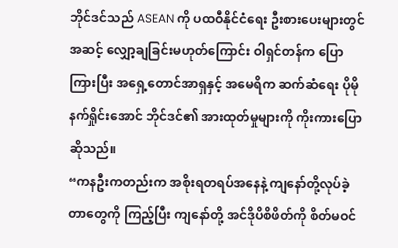ဘိုင်ဒင်သည် ASEAN ကို ပထဝီနိုင်ငံရေး ဦးစားပေးများတွင် အဆင့် လျှော့ချခြင်းမဟုတ်ကြောင်း ဝါရှင်တန်က ပြောကြားပြီး အရှေ့တောင်အာရှနှင့် အမေရိက ဆက်ဆံရေး ပိုမိုနက်ရှိုင်းအောင် ဘိုင်ဒင်၏ အားထုတ်မှုများကို ကိုးကားပြောဆိုသည်။
“ကနဦးကတည်းက အစိုးရတရပ်အနေနဲ့ ကျနော်တို့လုပ်ခဲ့တာတွေကို ကြည့်ပြီး ကျနော်တို့ အင်ဒိုပိစိဖိတ်ကို စိတ်မဝင်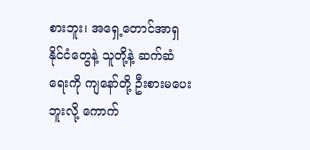စားဘူး၊ အရှေ့တောင်အာရှနိုင်ငံတွေနဲ့ သူတို့နဲ့ ဆက်ဆံရေးကို ကျနော်တို့ ဦးစားမပေးဘူးလို့ ကောက်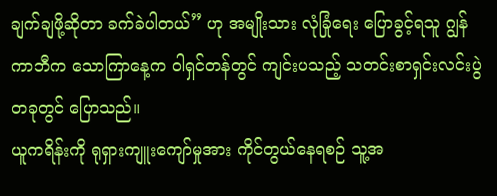ချက်ချဖို့ဆိုတာ ခက်ခဲပါတယ်” ဟု အမျိုးသား လုံခြုံရေး ပြောခွင့်ရသူ ဂျွန်ကာဘီက သောကြာနေ့က ဝါရှင်တန်တွင် ကျင်းပသည့် သတင်းစာရှင်းလင်းပွဲတခုတွင် ပြောသည်။
ယူကရိန်းကို ရုရှားကျူးကျော်မှုအား ကိုင်တွယ်နေရစဉ် သူ့အ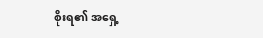စိုးရ၏ အရှေ့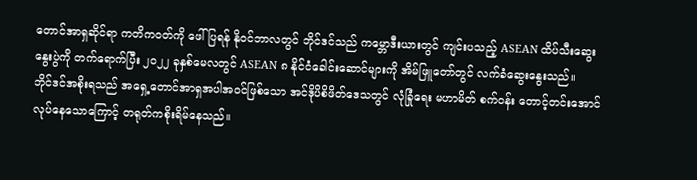တောင်အာရှဆိုင်ရာ ကတိကဝတ်ကို ဖေါ်ပြရန် နိုဝင်ဘာလတွင် ဘိုင်ဒင်သည် ကမ္ဘောဒီးယားတွင် ကျင်းပသည့် ASEAN ထိပ်သီးဆွေးနွေးပွဲကို တက်ရောက်ပြီး ၂၀၂၂ ခုနှစ်မေလတွင် ASEAN ၈ နိုင်ငံခေါင်းဆောင်များကို အိမ်ဖြူတော်တွင် လက်ခံဆွေးနွေးသည်။
ဘိုင်ဒင်အစိုးရသည် အရှေ့တောင်အာရှအပါအဝင်ဖြစ်သော အင်ဒိုပိစိဖိတ်ဒေသတွင် လုံခြုံရေး မဟာမိတ် စက်ဝန်း တောင့်တင်းအောင်လုပ်နေသောကြောင့် တရုတ်ကစိုးရိမ်နေသည်။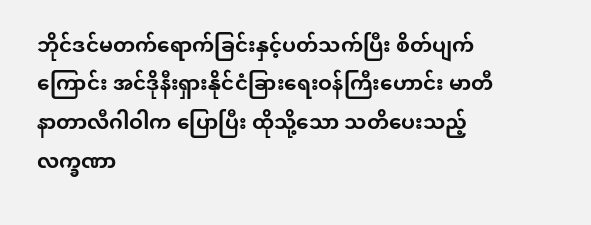ဘိုင်ဒင်မတက်ရောက်ခြင်းနှင့်ပတ်သက်ပြီး စိတ်ပျက်ကြောင်း အင်ဒိုနီးရှားနိုင်ငံခြားရေးဝန်ကြီးဟောင်း မာတီ နာတာလီဂါဝါက ပြောပြီး ထိုသို့သော သတိပေးသည့် လက္ခဏာ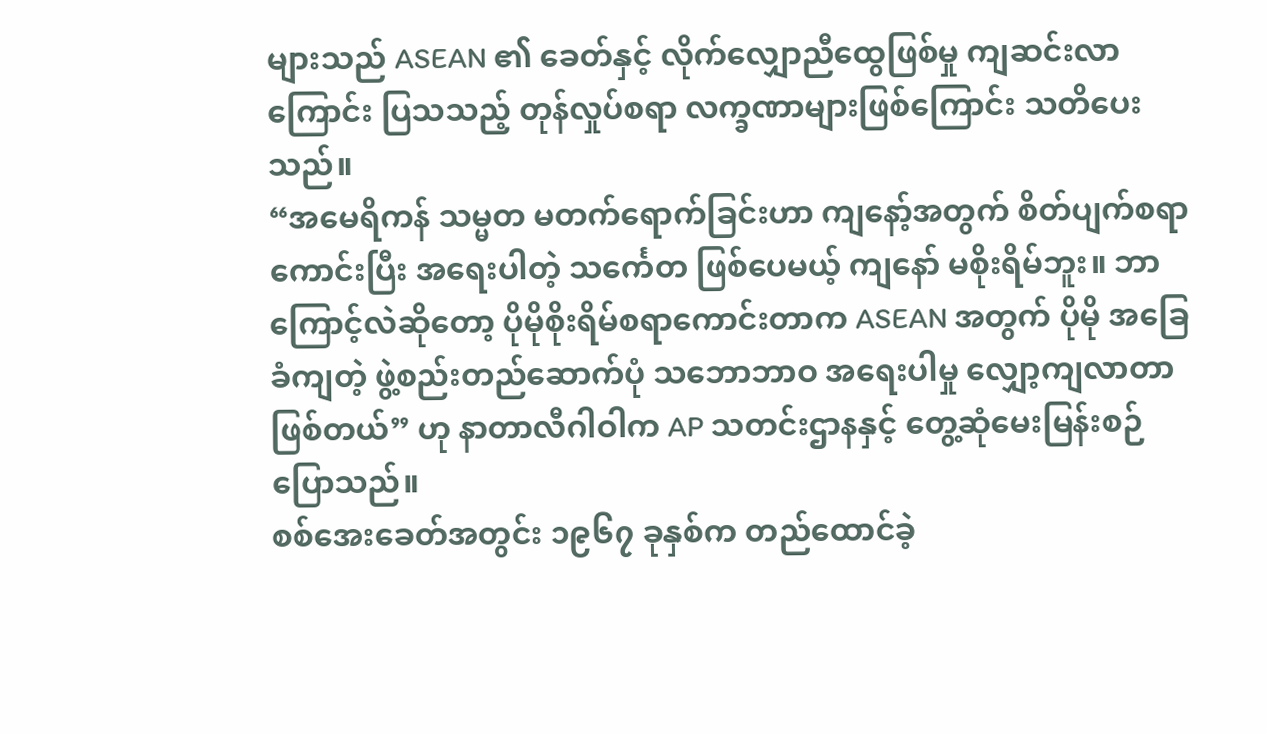များသည် ASEAN ၏ ခေတ်နှင့် လိုက်လျှောညီထွေဖြစ်မှု ကျဆင်းလာကြောင်း ပြသသည့် တုန်လှုပ်စရာ လက္ခဏာများဖြစ်ကြောင်း သတိပေးသည်။
“အမေရိကန် သမ္မတ မတက်ရောက်ခြင်းဟာ ကျနော့်အတွက် စိတ်ပျက်စရာကောင်းပြီး အရေးပါတဲ့ သင်္ကေတ ဖြစ်ပေမယ့် ကျနော် မစိုးရိမ်ဘူး။ ဘာကြောင့်လဲဆိုတော့ ပိုမိုစိုးရိမ်စရာကောင်းတာက ASEAN အတွက် ပိုမို အခြေခံကျတဲ့ ဖွဲ့စည်းတည်ဆောက်ပုံ သဘောဘာဝ အရေးပါမှု လျှော့ကျလာတာဖြစ်တယ်” ဟု နာတာလီဂါဝါက AP သတင်းဌာနနှင့် တွေ့ဆုံမေးမြန်းစဉ် ပြောသည်။
စစ်အေးခေတ်အတွင်း ၁၉၆၇ ခုနှစ်က တည်ထောင်ခဲ့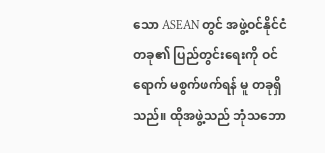သော ASEAN တွင် အဖွဲ့ဝင်နိုင်ငံတခု၏ ပြည်တွင်းရေးကို ဝင်ရောက် မစွက်ဖက်ရန် မူ တခုရှိသည်။ ထိုအဖွဲ့သည် ဘုံသဘော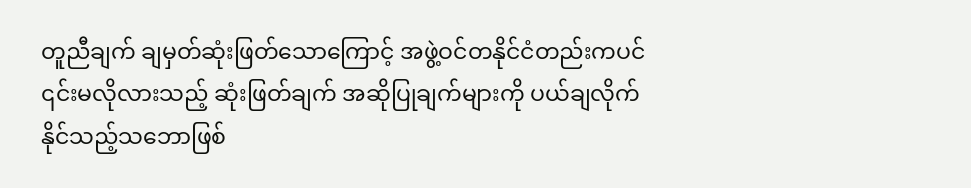တူညီချက် ချမှတ်ဆုံးဖြတ်သောကြောင့် အဖွဲ့ဝင်တနိုင်ငံတည်းကပင် ၎င်းမလိုလားသည့် ဆုံးဖြတ်ချက် အဆိုပြုချက်များကို ပယ်ချလိုက်နိုင်သည့်သဘောဖြစ်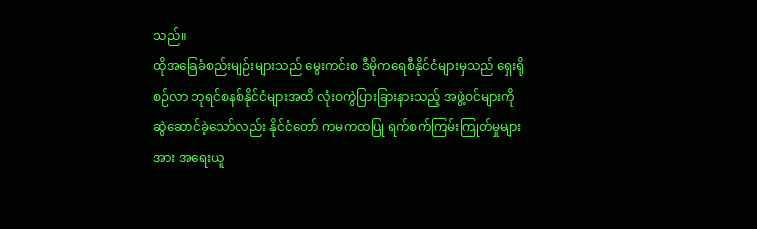သည်။
ထိုအခြေခံစည်းမျဉ်းများသည် မွေးကင်းစ ဒီမိုကရေစီနိုင်ငံများမှသည် ရှေးရိုစဉ်လာ ဘုရင်စနစ်နိုင်ငံများအထိ လုံးဝကွဲပြားခြားနားသည့် အဖွဲ့ဝင်များကို ဆွဲဆောင်ခဲ့သော်လည်း နိုင်ငံတော် ကမကထပြု ရက်စက်ကြမ်းကြုတ်မှုများအား အရေးယူ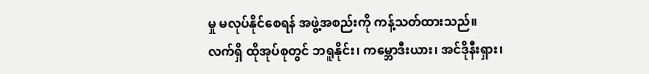မှု မလုပ်နိုင်စေရန် အဖွဲ့အစည်းကို ကန့်သတ်ထားသည်။
လက်ရှိ ထိုအုပ်စုတွင် ဘရူနိုင်း၊ ကမ္ဘောဒီးယား၊ အင်ဒိုနီးရှား၊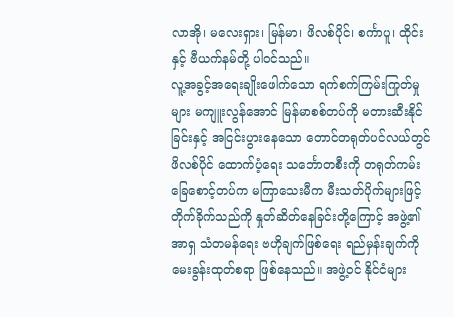လာအို၊ မလေးရှား၊ မြန်မာ၊ ဖိလစ်ပိုင်၊ စင်္ကာပူ၊ ထိုင်းနှင့် ဗီယက်နမ်တို့ ပါဝင်သည်။
လူ့အခွင့်အရေးချိုးဖေါက်သော ရက်စက်ကြမ်းကြုတ်မှုများ မကျူးလွန်အောင် မြန်မာစစ်တပ်ကို မတားဆီးနိုင်ခြင်းနှင့် အငြင်းပွားနေသော တောင်တရုတ်ပင်လယ်တွင် ဖိလစ်ပိုင် ထောက်ပံ့ရေး သင်္ဘောတစီးကို တရုတ်ကမ်းခြေစောင့်တပ်က မကြာသေးမီက မီးသတ်ပိုက်များဖြင့် တိုက်ခိုက်သည်ကို နှုတ်ဆိတ်နေခြင်းတို့ကြောင့် အဖွဲ့၏ အာရှ သံတမန်ရေး ဗဟိုချက်ဖြစ်ရေး ရည်မှန်းချက်ကို မေးခွန်းထုတ်စရာ ဖြစ်နေသည်။ အဖွဲ့ဝင် နိုင်ငံများ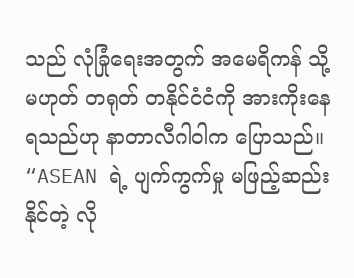သည် လုံခြုံရေးအတွက် အမေရိကန် သို့မဟုတ် တရုတ် တနိုင်ငံငံကို အားကိုးနေရသည်ဟု နာတာလီဂါဝါက ပြောသည်။
“ASEAN ရဲ့ ပျက်ကွက်မှု မဖြည့်ဆည်းနိုင်တဲ့ လို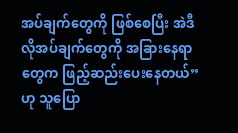အပ်ချက်တွေကို ဖြစ်စေပြီး အဲဒီလိုအပ်ချက်တွေကို အခြားနေရာတွေက ဖြည့်ဆည်းပေးနေတယ်” ဟု သူပြော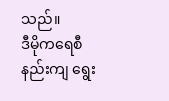သည်။
ဒီမိုကရေစီနည်းကျ ရွေး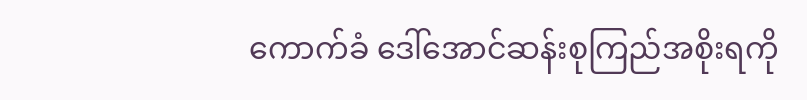ကောက်ခံ ဒေါ်အောင်ဆန်းစုကြည်အစိုးရကို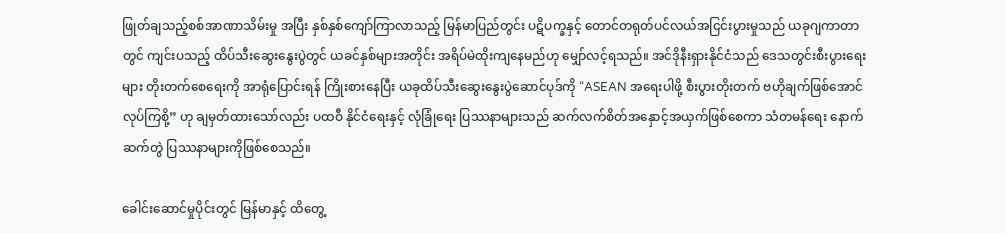ဖြုတ်ချသည့်စစ်အာဏာသိမ်းမှု အပြီး နှစ်နှစ်ကျော်ကြာလာသည့် မြန်မာပြည်တွင်း ပဋိပက္ခနှင့် တောင်တရုတ်ပင်လယ်အငြင်းပွားမှုသည် ယခုဂျကာတာတွင် ကျင်းပသည့် ထိပ်သီးဆွေးနွေးပွဲတွင် ယခင်နှစ်များအတိုင်း အရိပ်မဲထိုးကျနေမည်ဟု မျှော်လင့်ရသည်။ အင်ဒိုနီးရှားနိုင်ငံသည် ဒေသတွင်းစီးပွားရေးများ တိုးတက်စေရေးကို အာရုံပြောင်းရန် ကြိုးစားနေပြီး ယခုထိပ်သီးဆွေးနွေးပွဲဆောင်ပုဒ်ကို “ASEAN အရေးပါဖို့ စီးပွားတိုးတက် ဗဟိုချက်ဖြစ်အောင် လုပ်ကြစို့” ဟု ချမှတ်ထားသော်လည်း ပထဝီ နိုင်ငံရေးနှင့် လုံခြုံရေး ပြဿနာများသည် ဆက်လက်စိတ်အနှောင့်အယှက်ဖြစ်စေကာ သံတမန်ရေး နောက်ဆက်တွဲ ပြဿနာများကိုဖြစ်စေသည်။

ခေါင်းဆောင်မှုပိုင်းတွင် မြန်မာနှင့် ထိတွေ့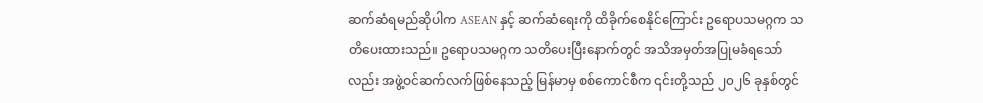ဆက်ဆံရမည်ဆိုပါက ASEAN နှင့် ဆက်ဆံရေးကို ထိခိုက်စေနိုင်ကြောင်း ဥရောပသမဂ္ဂက သတိပေးထားသည်။ ဥရောပသမဂ္ဂက သတိပေးပြီးနောက်တွင် အသိအမှတ်အပြုမခံရသော်လည်း အဖွဲ့ဝင်ဆက်လက်ဖြစ်နေသည့် မြန်မာမှ စစ်ကောင်စီက ၎င်းတို့သည် ၂၀၂၆ ခုနှစ်တွင်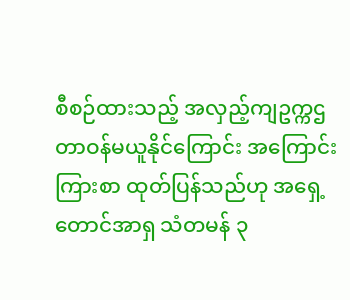စီစဉ်ထားသည့် အလှည့်ကျဥက္ကဌတာဝန်မယူနိုင်ကြောင်း အကြောင်းကြားစာ ထုတ်ပြန်သည်ဟု အရှေ့တောင်အာရှ သံတမန် ၃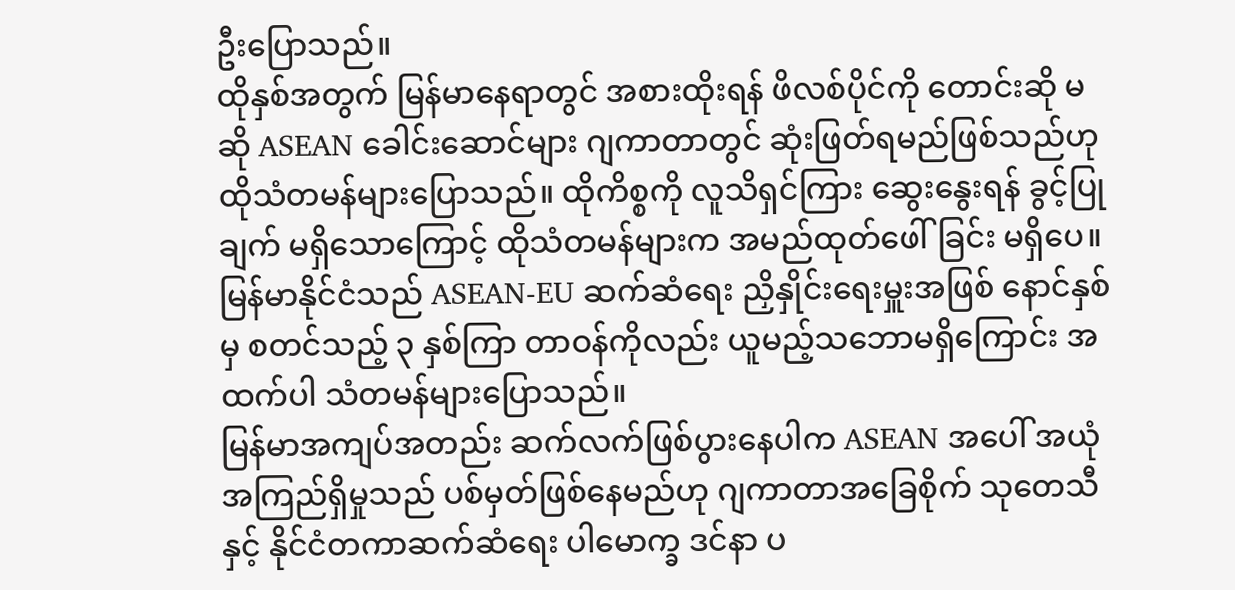ဦးပြောသည်။
ထိုနှစ်အတွက် မြန်မာနေရာတွင် အစားထိုးရန် ဖိလစ်ပိုင်ကို တောင်းဆို မဆို ASEAN ခေါင်းဆောင်များ ဂျကာတာတွင် ဆုံးဖြတ်ရမည်ဖြစ်သည်ဟု ထိုသံတမန်များပြောသည်။ ထိုကိစ္စကို လူသိရှင်ကြား ဆွေးနွေးရန် ခွင့်ပြုချက် မရှိသောကြောင့် ထိုသံတမန်များက အမည်ထုတ်ဖေါ်ခြင်း မရှိပေ။
မြန်မာနိုင်ငံသည် ASEAN-EU ဆက်ဆံရေး ညှိနှိုင်းရေးမှူးအဖြစ် နောင်နှစ်မှ စတင်သည့် ၃ နှစ်ကြာ တာဝန်ကိုလည်း ယူမည့်သဘောမရှိကြောင်း အထက်ပါ သံတမန်များပြောသည်။
မြန်မာအကျပ်အတည်း ဆက်လက်ဖြစ်ပွားနေပါက ASEAN အပေါ် အယုံအကြည်ရှိမှုသည် ပစ်မှတ်ဖြစ်နေမည်ဟု ဂျကာတာအခြေစိုက် သုတေသီနှင့် နိုင်ငံတကာဆက်ဆံရေး ပါမောက္ခ ဒင်နာ ပ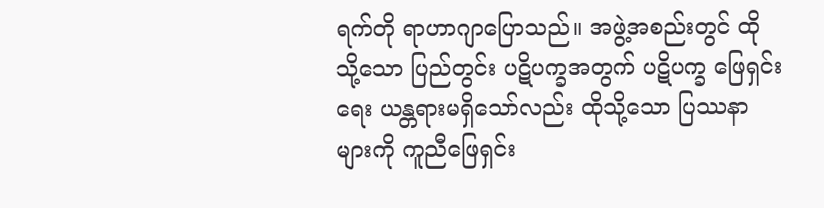ရက်တို ရာဟာဂျာပြောသည်။ အဖွဲ့အစည်းတွင် ထိုသို့သော ပြည်တွင်း ပဋိပက္ခအတွက် ပဋိပက္ခ ဖြေရှင်းရေး ယန္တရားမရှိသော်လည်း ထိုသို့သော ပြဿနာများကို ကူညီဖြေရှင်း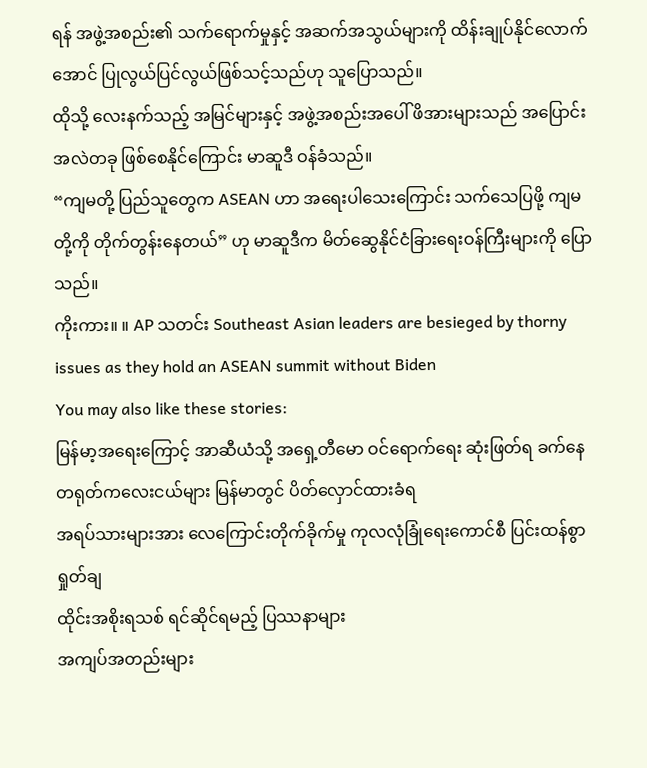ရန် အဖွဲ့အစည်း၏ သက်ရောက်မှုနှင့် အဆက်အသွယ်များကို ထိန်းချုပ်နိုင်လောက်အောင် ပြုလွယ်ပြင်လွယ်ဖြစ်သင့်သည်ဟု သူပြောသည်။
ထိုသို့ လေးနက်သည့် အမြင်များနှင့် အဖွဲ့အစည်းအပေါ် ဖိအားများသည် အပြောင်းအလဲတခု ဖြစ်စေနိုင်ကြောင်း မာဆူဒီ ဝန်ခံသည်။
“ကျမတို့ ပြည်သူတွေက ASEAN ဟာ အရေးပါသေးကြောင်း သက်သေပြဖို့ ကျမတို့ကို တိုက်တွန်းနေတယ်” ဟု မာဆူဒီက မိတ်ဆွေနိုင်ငံခြားရေးဝန်ကြီးများကို ပြောသည်။
ကိုးကား။ ။ AP သတင်း Southeast Asian leaders are besieged by thorny issues as they hold an ASEAN summit without Biden
You may also like these stories:
မြန်မာ့အရေးကြောင့် အာဆီယံသို့ အရှေ့တီမော ဝင်ရောက်ရေး ဆုံးဖြတ်ရ ခက်နေ
တရုတ်ကလေးငယ်များ မြန်မာတွင် ပိတ်လှောင်ထားခံရ
အရပ်သားများအား လေကြောင်းတိုက်ခိုက်မှု ကုလလုံခြုံရေးကောင်စီ ပြင်းထန်စွာရှုတ်ချ
ထိုင်းအစိုးရသစ် ရင်ဆိုင်ရမည့် ပြဿနာများ
အကျပ်အတည်းများ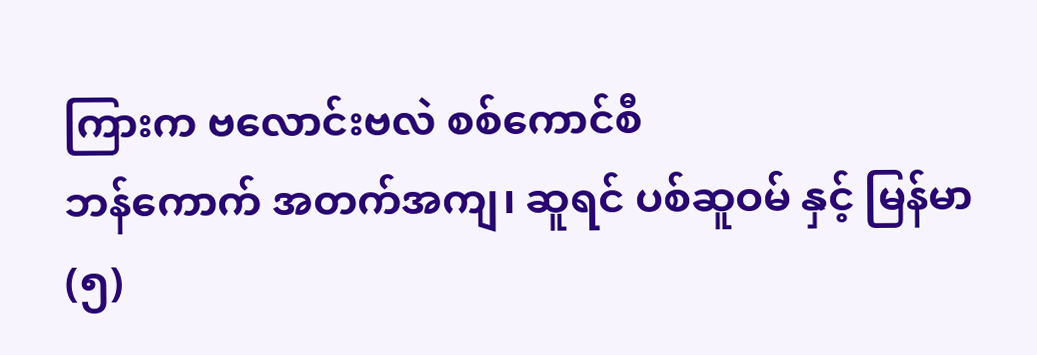ကြားက ဗလောင်းဗလဲ စစ်ကောင်စီ
ဘန်ကောက် အတက်အကျ၊ ဆူရင် ပစ်ဆူဝမ် နှင့် မြန်မာ (၅)